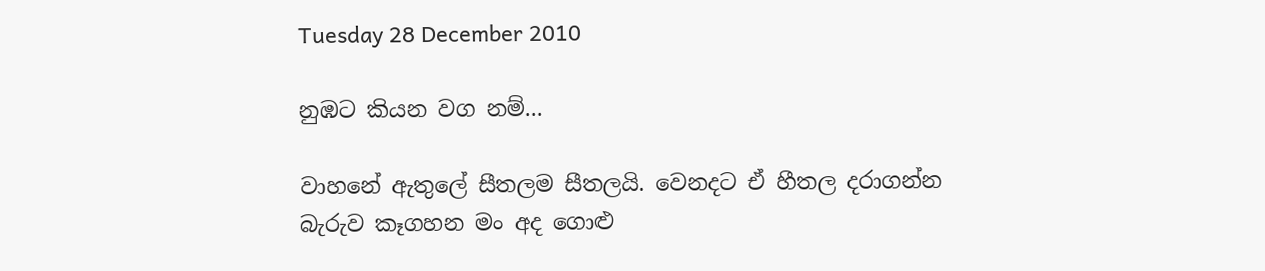Tuesday 28 December 2010

නුඹට කියන වග නම්...

වාහනේ ඇතුලේ සීතලම සීතලයි. වෙනදට ඒ හීතල දරාගන්න බැරුව කෑගහන මං අද ගොළු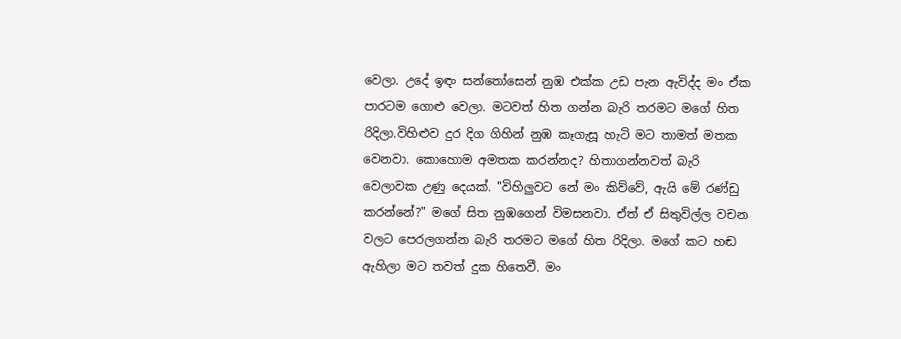වෙලා. උදේ ඉඳං සන්තෝසෙන් නුඹ එක්ක උඩ පැන ඇවිද්ද මං ඒක පාරටම ගොළු වෙලා. මටවත් හිත ගන්න බැරි තරමට මගේ හිත රිදිලා.විහිළුව දුර දිග ගිහින් නුඹ කෑගැසූ හැටි මට තාමත් මතක වෙනවා. කොහොම අමතක කරන්නද? හිතාගන්නවත් බැරි වෙලාවක උණු දෙයක්. "විහිලුවට නේ මං කිව්වේ, ඇයි මේ රණ්ඩු කරන්නේ?" මගේ සිත නුඹගෙන් විමසනවා. ඒත් ඒ සිතුවිල්ල වචන වලට පෙරලගන්න බැරි තරමට මගේ හිත රිදිලා. මගේ කට හඬ ඇහිලා මට තවත් දුක හිතෙවී. මං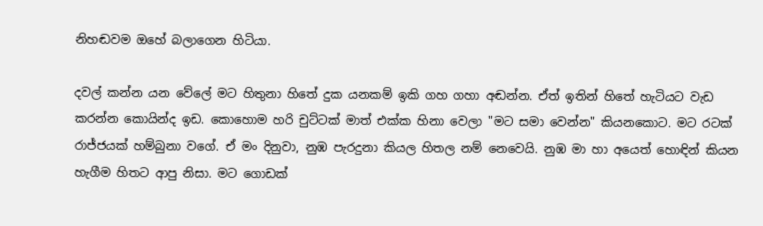නිහඬවම ඔහේ බලාගෙන හිටියා.

දවල් කන්න යන වේලේ මට හිතුනා හිතේ දුක යනකම් ඉකි ගහ ගහා අඬන්න. ඒත් ඉතින් හිතේ හැටියට වැඩ කරන්න කොයින්ද ඉඩ. කොහොම හරි චුට්ටක් මාත් එක්ක හිනා වෙලා "මට සමා වෙන්න" කියනකොට. මට රටක් රාජ්ජයක් හම්බුනා වගේ. ඒ මං දිනුවා, නුඹ පැරදුනා කියල හිතල නම් නෙවෙයි. නුඹ මා හා අයෙත් හොඳින් කියන හැගීම හිතට ආපු නිසා. මට ගොඩක්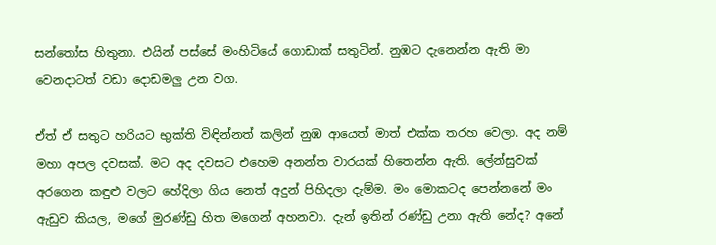සන්තෝස හිතුනා. එයින් පස්සේ මංහිටියේ ගොඩාක් සතුටින්. නුඹට දැනෙන්න ඇති මා වෙනදාටත් වඩා දොඩමලු උන වග.

ඒත් ඒ සතුට හරියට භුක්ති විඳින්නත් කලින් නුඹ ආයෙත් මාත් එක්ක තරහ වෙලා. අද නම් මහා අපල දවසක්. මට අද දවසට එහෙම අනන්ත වාරයක් හිතෙන්න ඇති. ලේන්සුවක් අරගෙන කඳුළු වලට හේදිලා ගිය නෙත් අදුන් පිහිදලා දැම්ම. මං මොකටද පෙන්නනේ මං ඇඩුව කියල, මගේ මුරණ්ඩු හිත මගෙන් අහනවා. දැන් ඉතින් රණ්ඩු උනා ඇති නේද? අනේ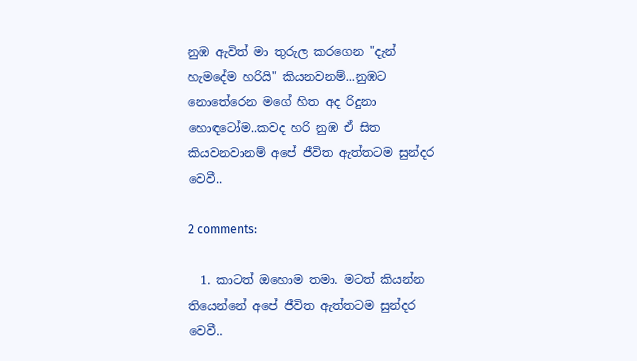නුඹ ඇවිත් මා තුරුල කරගෙන "දැන් හැමදේම හරියි" කියනවනම්...නුඹට නොතේරෙන මගේ හිත අද රිදුනා හොඳටෝම..කවද හරි නුඹ ඒ සිත කියවනවානම් අපේ ජීවිත ඇත්තටම සුන්දර වෙවී..

2 comments:

  1. කාටත් ඔහොම තමා. මටත් කියන්න තියෙන්නේ අපේ ජීවිත ඇත්තටම සුන්දර වෙවී..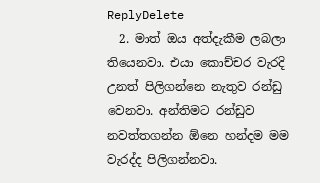ReplyDelete
  2. මාත් ඔය අත්දැකීම ලබලා තියෙනවා. එයා කොච්චර වැරදි උනත් පිලිගන්නෙ නැතුව රන්ඩු වෙනවා. අන්තිමට රන්ඩුව නවත්තගන්න ඕනෙ හන්දම මම වැරද්ද පිලිගන්නවා.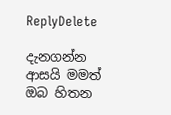ReplyDelete

දැනගන්න ආසයි මමත් ඔබ හිතන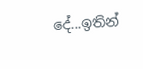දේ...ඉතින්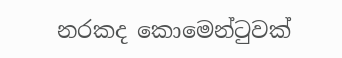නරකද කොමෙන්ටුවක්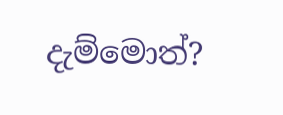දැම්මොත්?